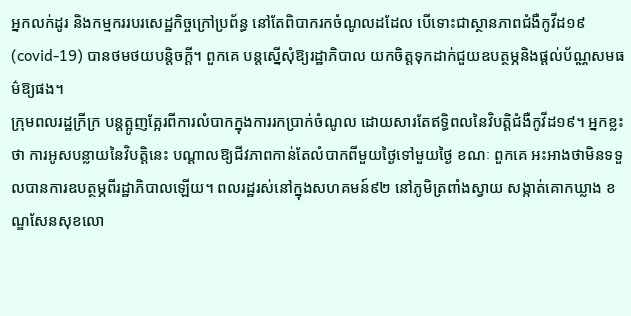អ្នកលក់ដូរ និងកម្មកររបរសេដ្ឋកិច្ចក្រៅប្រព័ន្ធ នៅតែពិបាករកចំណូលដដែល បើទោះជាស្ថានភាពជំងឺកូវីដ១៩ (covid-19) បានថមថយបន្តិចក្ដី។ ពួកគេ បន្តស្នើសុំឱ្យរដ្ឋាភិបាល យកចិត្តទុកដាក់ជួយឧបត្ថម្ភនិងផ្ដល់ប័ណ្ណសមធម៌ឱ្យផង។
ក្រុមពលរដ្ឋក្រីក្រ បន្តត្អូញត្អែរពីការលំបាកក្នុងការរកប្រាក់ចំណូល ដោយសារតែឥទ្ធិពលនៃវិបត្តិជំងឺកូវីដ១៩។ អ្នកខ្លះថា ការអូសបន្លាយនៃវិបត្តិនេះ បណ្ដាលឱ្យជីវភាពកាន់តែលំបាកពីមួយថ្ងៃទៅមួយថ្ងៃ ខណៈ ពួកគេ អះអាងថាមិនទទួលបានការឧបត្ថម្ភពីរដ្ឋាភិបាលឡើយ។ ពលរដ្ឋរស់នៅក្នុងសហគមន៍៩២ នៅភូមិត្រពាំងស្វាយ សង្កាត់គោកឃ្លាង ខណ្ឌសែនសុខលោ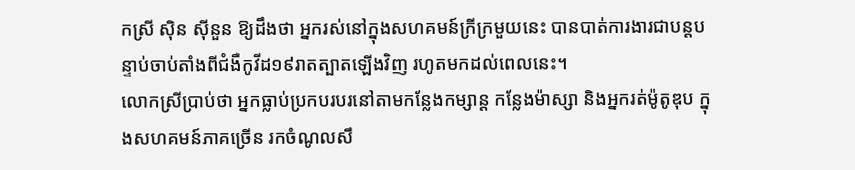កស្រី ស៊ិន ស៊ីនួន ឱ្យដឹងថា អ្នករស់នៅក្នុងសហគមន៍ក្រីក្រមួយនេះ បានបាត់ការងារជាបន្តបន្ទាប់ចាប់តាំងពីជំងឺកូវីដ១៩រាតត្បាតឡើងវិញ រហូតមកដល់ពេលនេះ។
លោកស្រីប្រាប់ថា អ្នកធ្លាប់ប្រកបរបរនៅតាមកន្លែងកម្សាន្ត កន្លែងម៉ាស្សា និងអ្នករត់ម៉ូតូឌុប ក្នុងសហគមន៍ភាគច្រើន រកចំណូលសឹ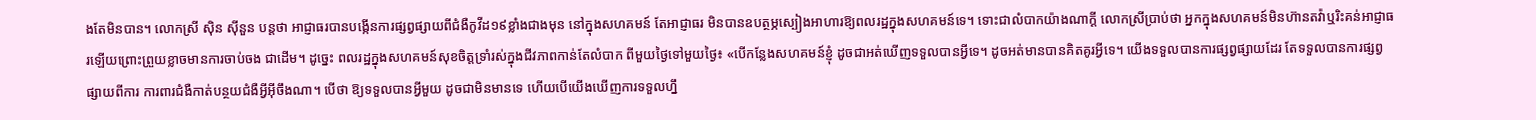ងតែមិនបាន។ លោកស្រី ស៊ិន ស៊ីនួន បន្តថា អាជ្ញាធរបានបង្កើនការផ្សព្វផ្សាយពីជំងឺកូវីដ១៩ខ្លាំងជាងមុន នៅក្នុងសហគមន៍ តែអាជ្ញាធរ មិនបានឧបត្ថម្ភស្បៀងអាហារឱ្យពលរដ្ឋក្នុងសហគមន៍ទេ។ ទោះជាលំបាកយ៉ាងណាក្ដី លោកស្រីប្រាប់ថា អ្នកក្នុងសហគមន៍មិនហ៊ានតវ៉ាឬរិះគន់អាជ្ញាធរឡើយព្រោះព្រួយខ្លាចមានការចាប់ចង ជាដើម។ ដូច្នេះ ពលរដ្ឋក្នុងសហគមន៍សុខចិត្តទ្រាំរស់ក្នុងជីវភាពកាន់តែលំបាក ពីមួយថ្ងៃទៅមួយថ្ងៃ៖ «បើកន្លែងសហគមន៍ខ្ញុំ ដូចជាអត់ឃើញទទួលបានអ្វីទេ។ ដូចអត់មានបានគិតគូរអ្វីទេ។ យើងទទួលបានការផ្សព្វផ្សាយដែរ តែទទួលបានការផ្សព្វផ្សាយពីការ ការពារជំងឺកាត់បន្ថយជំងឺអ្វីអ៊ីចឹងណា។ បើថា ឱ្យទទួលបានអ្វីមួយ ដូចជាមិនមានទេ ហើយបើយើងឃើញការទទួលហ្នឹ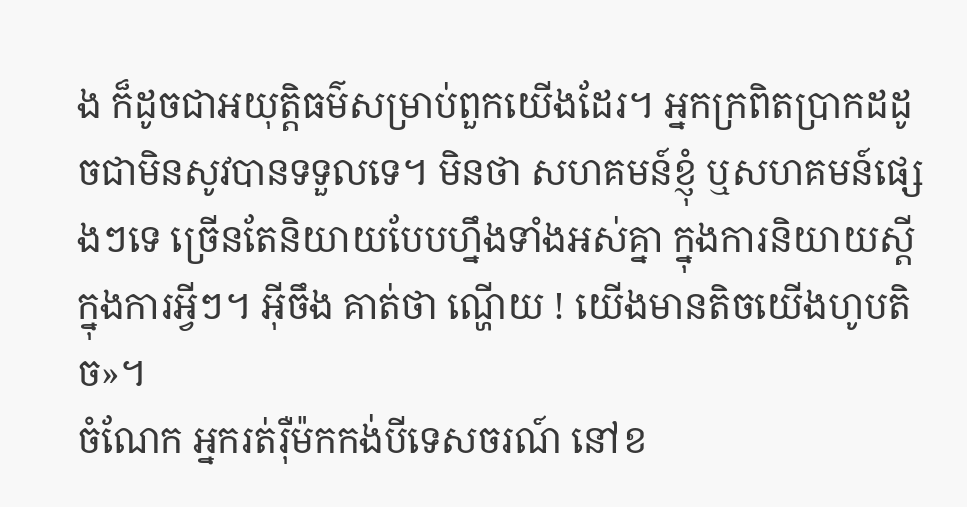ង ក៏ដូចជាអយុត្តិធម៌សម្រាប់ពួកយើងដែរ។ អ្នកក្រពិតប្រាកដដូចជាមិនសូវបានទទួលទេ។ មិនថា សហគមន៍ខ្ញុំ ឬសហគមន៍ផ្សេងៗទេ ច្រើនតែនិយាយបែបហ្នឹងទាំងអស់គ្នា ក្នុងការនិយាយស្ដី ក្នុងការអ្វីៗ។ អ៊ីចឹង គាត់ថា ណ្ហើយ ! យើងមានតិចយើងហូបតិច»។
ចំណែក អ្នករត់រ៉ឺម៉កកង់បីទេសចរណ៍ នៅខ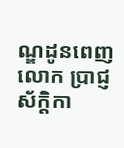ណ្ឌដូនពេញ លោក ប្រាជ្ញ ស័ក្ដិកា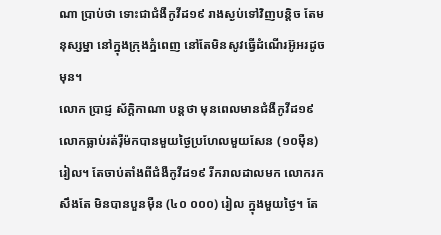ណា ប្រាប់ថា ទោះជាជំងឺកូវីដ១៩ រាងស្ងប់ទៅវិញបន្តិច តែមនុស្សម្នា នៅក្នុងក្រុងភ្នំពេញ នៅតែមិនសូវធ្វើដំណើរអ៊ូអរដូចមុន។
លោក ប្រាជ្ញ ស័ក្ដិកាណា បន្តថា មុនពេលមានជំងឺកូវីដ១៩ លោកធ្លាប់រត់រ៉ឺម៉កបានមួយថ្ងៃប្រហែលមួយសែន (១០ម៉ឺន)រៀល។ តែចាប់តាំងពីជំងឺកូវីដ១៩ រីករាលដាលមក លោករកសឹងតែ មិនបានបួនម៉ឺន (៤០ ០០០) រៀល ក្នុងមួយថ្ងៃ។ តែ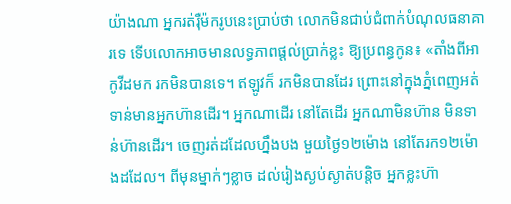យ៉ាងណា អ្នករត់រ៉ឺម៉ករូបនេះប្រាប់ថា លោកមិនជាប់ជំពាក់បំណុលធនាគារទេ ទើបលោកអាចមានលទ្ធភាពផ្ដល់ប្រាក់ខ្លះ ឱ្យប្រពន្ធកូន៖ «តាំងពីអាកូវីដមក រកមិនបានទេ។ ឥឡូវក៏ រកមិនបានដែរ ព្រោះនៅក្នុងភ្នំពេញអត់ទាន់មានអ្នកហ៊ានដើរ។ អ្នកណាដើរ នៅតែដើរ អ្នកណាមិនហ៊ាន មិនទាន់ហ៊ានដើរ។ ចេញរត់ដដែលហ្នឹងបង មួយថ្ងៃ១២ម៉ោង នៅតែរក១២ម៉ោងដដែល។ ពីមុនម្នាក់ៗខ្លាច ដល់រៀងស្ងប់ស្ងាត់បន្តិច អ្នកខ្លះហ៊ា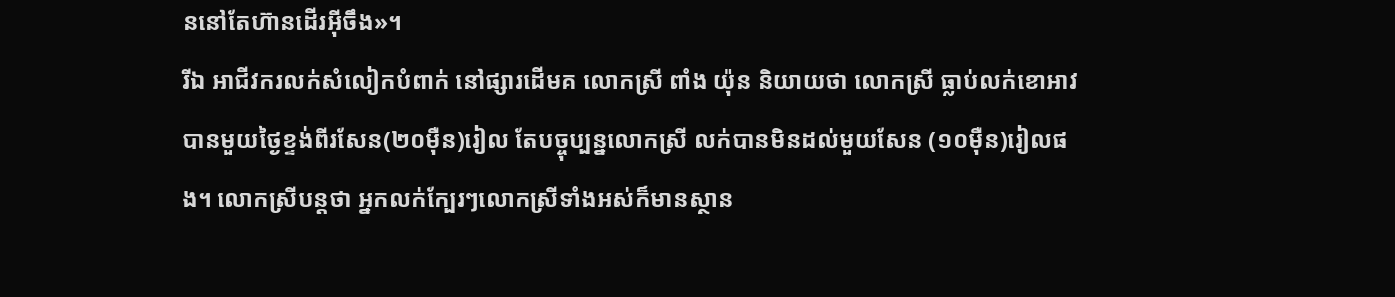ននៅតែហ៊ានដើរអ៊ីចឹង»។
រីឯ អាជីវករលក់សំលៀកបំពាក់ នៅផ្សារដើមគ លោកស្រី ពាំង យ៉ុន និយាយថា លោកស្រី ធ្លាប់លក់ខោអាវបានមួយថ្ងៃខ្ទង់ពីរសែន(២០ម៉ឺន)រៀល តែបច្ចុប្បន្នលោកស្រី លក់បានមិនដល់មួយសែន (១០ម៉ឺន)រៀលផង។ លោកស្រីបន្តថា អ្នកលក់ក្បែរៗលោកស្រីទាំងអស់ក៏មានស្ថាន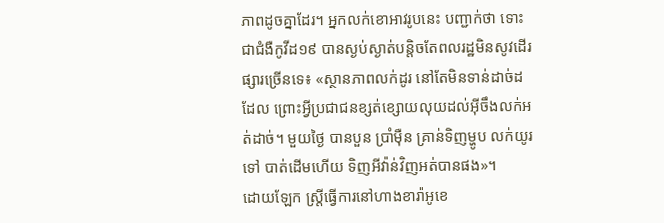ភាពដូចគ្នាដែរ។ អ្នកលក់ខោអាវរូបនេះ បញ្ជាក់ថា ទោះជាជំងឺកូវីដ១៩ បានស្ងប់ស្ងាត់បន្តិចតែពលរដ្ឋមិនសូវដើរផ្សារច្រើនទេ៖ «ស្ថានភាពលក់ដូរ នៅតែមិនទាន់ដាច់ដដែល ព្រោះអ្វីប្រជាជនខ្សត់ខ្សោយលុយដល់អ៊ីចឹងលក់អត់ដាច់។ មួយថ្ងៃ បានបួន ប្រាំម៉ឺន គ្រាន់ទិញម្ហូប លក់យូរទៅ បាត់ដើមហើយ ទិញអីវ៉ាន់វិញអត់បានផង»។
ដោយឡែក ស្ត្រីធ្វើការនៅហាងខារ៉ាអូខេ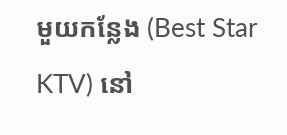មួយកន្លែង (Best Star KTV) នៅ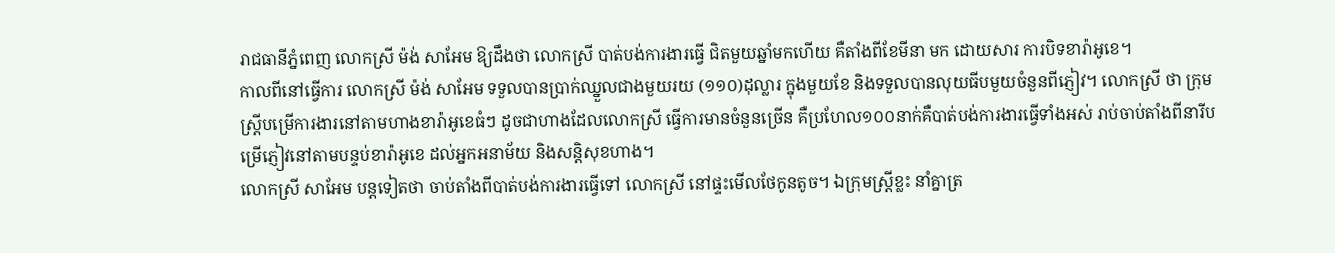រាជធានីភ្នំពេញ លោកស្រី ម៉ង់ សាអែម ឱ្យដឹងថា លោកស្រី បាត់បង់ការងារធ្វើ ជិតមួយឆ្នាំមកហើយ គឺតាំងពីខែមីនា មក ដោយសារ ការបិទខារ៉ាអូខេ។
កាលពីនៅធ្វើការ លោកស្រី ម៉ង់ សាអែម ទទួលបានប្រាក់ឈ្នួលជាងមួយរយ (១១០)ដុល្លារ ក្នុងមួយខែ និងទទួលបានលុយធីបមួយចំនួនពីភ្ញៀវ។ លោកស្រី ថា ក្រុមស្ត្រីបម្រើការងារនៅតាមហាងខារ៉ាអូខេធំៗ ដូចជាហាងដែលលោកស្រី ធ្វើការមានចំនួនច្រើន គឺប្រហែល១០០នាក់គឺបាត់បង់ការងារធ្វើទាំងអស់ រាប់ចាប់តាំងពីនារីបម្រើភ្ញៀវនៅតាមបន្ទប់ខារ៉ាអូខេ ដល់អ្នកអនាម័យ និងសន្តិសុខហាង។
លោកស្រី សាអែម បន្តទៀតថា ចាប់តាំងពីបាត់បង់ការងារធ្វើទៅ លោកស្រី នៅផ្ទះមើលថែកូនតូច។ ឯក្រុមស្ត្រីខ្លះ នាំគ្នាត្រ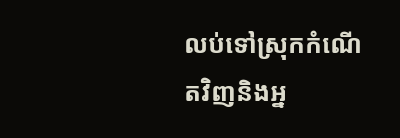លប់ទៅស្រុកកំណើតវិញនិងអ្ន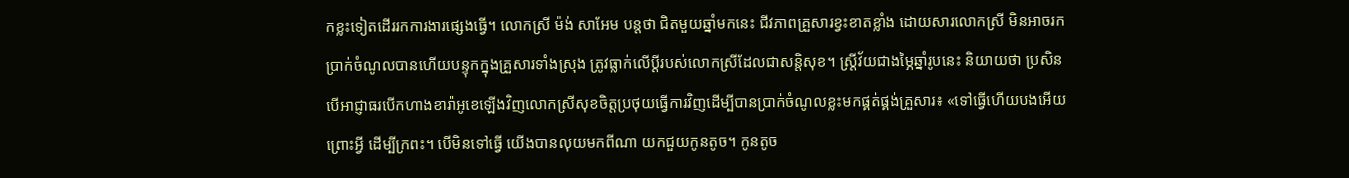កខ្លះទៀតដើររកការងារផ្សេងធ្វើ។ លោកស្រី ម៉ង់ សាអែម បន្តថា ជិតមួយឆ្នាំមកនេះ ជីវភាពគ្រួសារខ្វះខាតខ្លាំង ដោយសារលោកស្រី មិនអាចរកប្រាក់ចំណូលបានហើយបន្ទុកក្នុងគ្រួសារទាំងស្រុង ត្រូវធ្លាក់លើប្ដីរបស់លោកស្រីដែលជាសន្តិសុខ។ ស្ត្រីវ័យជាងម្ភៃឆ្នាំរូបនេះ និយាយថា ប្រសិនបើអាជ្ញាធរបើកហាងខារ៉ាអូខេឡើងវិញលោកស្រីសុខចិត្តប្រថុយធ្វើការវិញដើម្បីបានប្រាក់ចំណូលខ្លះមកផ្គត់ផ្គង់គ្រួសារ៖ «ទៅធ្វើហើយបងអើយ ព្រោះអ្វី ដើម្បីក្រពះ។ បើមិនទៅធ្វើ យើងបានលុយមកពីណា យកជួយកូនតូច។ កូនតូច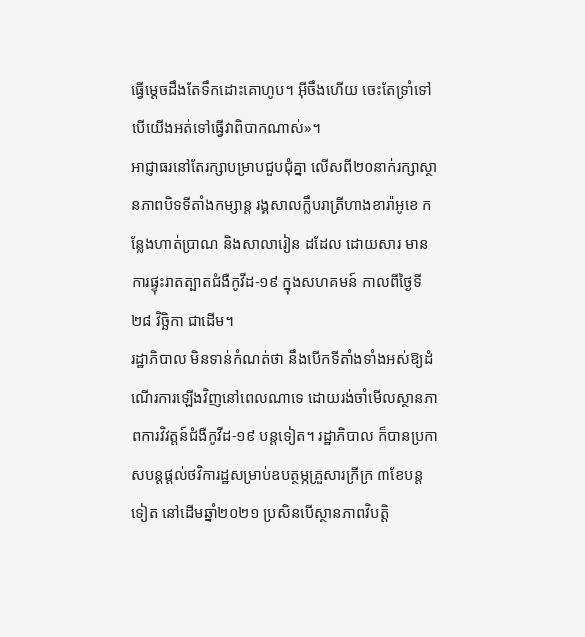ធ្វើម្ដេចដឹងតែទឹកដោះគោហូប។ អ៊ីចឹងហើយ ចេះតែទ្រាំទៅ បើយើងអត់ទៅធ្វើវាពិបាកណាស់»។
អាជ្ញាធរនៅតែរក្សាបម្រាបជួបជុំគ្នា លើសពី២០នាក់រក្សាស្ថានភាពបិទទីតាំងកម្សាន្ត រង្គសាលក្លឹបរាត្រីហាងខារ៉ាអូខេ កន្លែងហាត់ប្រាណ និងសាលារៀន ដដែល ដោយសារ មានការផ្ទុះរាតត្បាតជំងឺកូវីដ-១៩ ក្នុងសហគមន៍ កាលពីថ្ងៃទី២៨ វិច្ឆិកា ជាដើម។
រដ្ឋាភិបាល មិនទាន់កំណត់ថា នឹងបើកទីតាំងទាំងអស់ឱ្យដំណើរការឡើងវិញនៅពេលណាទេ ដោយរង់ចាំមើលស្ថានភាពការវិវត្តន៍ជំងឺកូវីដ-១៩ បន្តទៀត។ រដ្ឋាភិបាល ក៏បានប្រកាសបន្តផ្ដល់ថវិការដ្ឋសម្រាប់ឧបត្ថម្ភគ្រួសារក្រីក្រ ៣ខែបន្តទៀត នៅដើមឆ្នាំ២០២១ ប្រសិនបើស្ថានភាពវិបត្តិ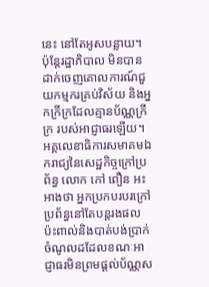នេះ នៅតែអូសបន្លាយ។ ប៉ុន្តែរដ្ឋាភិបាល មិនបានដាក់ចេញគោលការណ៍ជួយកម្មករគ្រប់វិស័យ និងអ្នកក្រីក្រដែលគ្មានប័ណ្ណក្រីក្រ របស់អាជ្ញាធរឡើយ។
អគ្គលេខាធិការសមាគមឯករាជ្យនៃសេដ្ឋកិច្ចក្រៅប្រព័ន្ធ លោក កៅ ពឿន អះអាងថា អ្នកប្រកបរបរក្រៅប្រព័ន្ធនៅតែបន្តរងផលប៉ះពាល់និងបាត់បង់ប្រាក់ចំណូលដដែលខណៈអាជ្ញាធរមិនព្រមផ្ដល់ប័ណ្ណស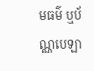មធម៌ ឬប័ណ្ណបេឡា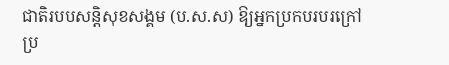ជាតិរបបសន្តិសុខសង្គម (ប.ស.ស) ឱ្យអ្នកប្រកបរបរក្រៅប្រ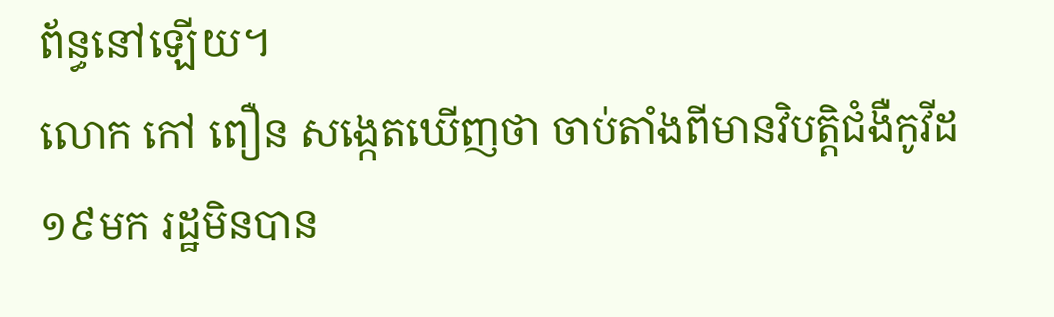ព័ន្ធនៅឡើយ។
លោក កៅ ពឿន សង្កេតឃើញថា ចាប់តាំងពីមានវិបត្តិជំងឺកូវីដ១៩មក រដ្ឋមិនបាន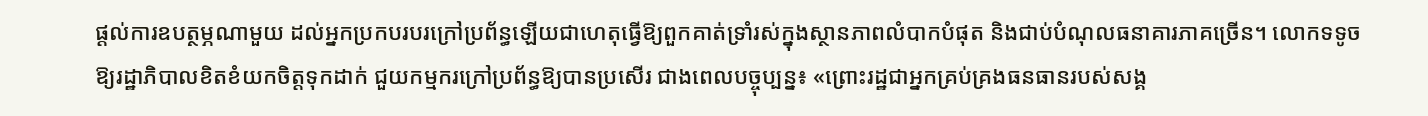ផ្ដល់ការឧបត្ថម្ភណាមួយ ដល់អ្នកប្រកបរបរក្រៅប្រព័ន្ធឡើយជាហេតុធ្វើឱ្យពួកគាត់ទ្រាំរស់ក្នុងស្ថានភាពលំបាកបំផុត និងជាប់បំណុលធនាគារភាគច្រើន។ លោកទទូចឱ្យរដ្ឋាភិបាលខិតខំយកចិត្តទុកដាក់ ជួយកម្មករក្រៅប្រព័ន្ធឱ្យបានប្រសើរ ជាងពេលបច្ចុប្បន្ន៖ «ព្រោះរដ្ឋជាអ្នកគ្រប់គ្រងធនធានរបស់សង្គ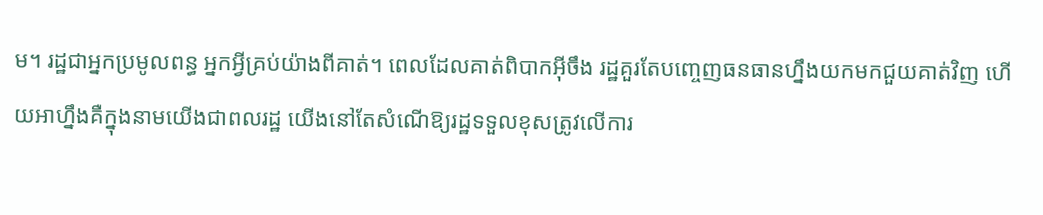ម។ រដ្ឋជាអ្នកប្រមូលពន្ធ អ្នកអ្វីគ្រប់យ៉ាងពីគាត់។ ពេលដែលគាត់ពិបាកអ៊ីចឹង រដ្ឋគួរតែបញ្ចេញធនធានហ្នឹងយកមកជួយគាត់វិញ ហើយអាហ្នឹងគឺក្នុងនាមយើងជាពលរដ្ឋ យើងនៅតែសំណើឱ្យរដ្ឋទទួលខុសត្រូវលើការ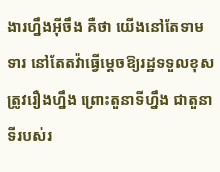ងារហ្នឹងអ៊ីចឹង គឺថា យើងនៅតែទាមទារ នៅតែតវ៉ាធ្វើម្ដេចឱ្យរដ្ឋទទួលខុសត្រូវរឿងហ្នឹង ព្រោះតួនាទីហ្នឹង ជាតួនាទីរបស់រ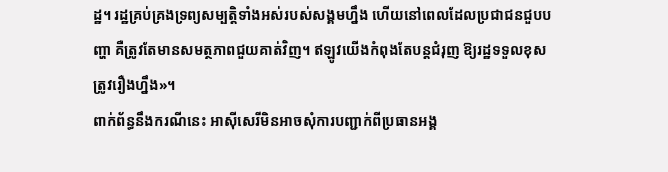ដ្ឋ។ រដ្ឋគ្រប់គ្រងទ្រព្យសម្បត្តិទាំងអស់របស់សង្គមហ្នឹង ហើយនៅពេលដែលប្រជាជនជួបបញ្ហា គឺត្រូវតែមានសមត្ថភាពជួយគាត់វិញ។ ឥឡូវយើងកំពុងតែបន្តជំរុញ ឱ្យរដ្ឋទទួលខុសត្រូវរឿងហ្នឹង»។
ពាក់ព័ន្ធនឹងករណីនេះ អាស៊ីសេរីមិនអាចសុំការបញ្ជាក់ពីប្រធានអង្គ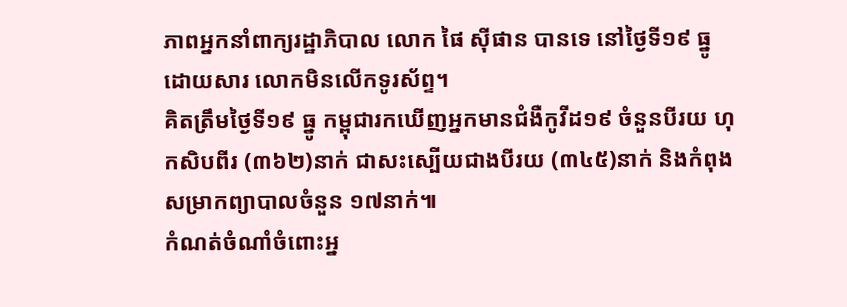ភាពអ្នកនាំពាក្យរដ្ឋាភិបាល លោក ផៃ ស៊ីផាន បានទេ នៅថ្ងៃទី១៩ ធ្នូ ដោយសារ លោកមិនលើកទូរស័ព្ទ។
គិតត្រឹមថ្ងៃទី១៩ ធ្នូ កម្ពុជារកឃើញអ្នកមានជំងឺកូវីដ១៩ ចំនួនបីរយ ហុកសិបពីរ (៣៦២)នាក់ ជាសះស្បើយជាងបីរយ (៣៤៥)នាក់ និងកំពុងសម្រាកព្យាបាលចំនួន ១៧នាក់៕
កំណត់ចំណាំចំពោះអ្ន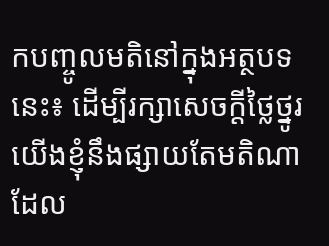កបញ្ចូលមតិនៅក្នុងអត្ថបទនេះ៖ ដើម្បីរក្សាសេចក្ដីថ្លៃថ្នូរ យើងខ្ញុំនឹងផ្សាយតែមតិណា ដែល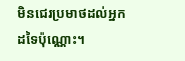មិនជេរប្រមាថដល់អ្នកដទៃប៉ុណ្ណោះ។